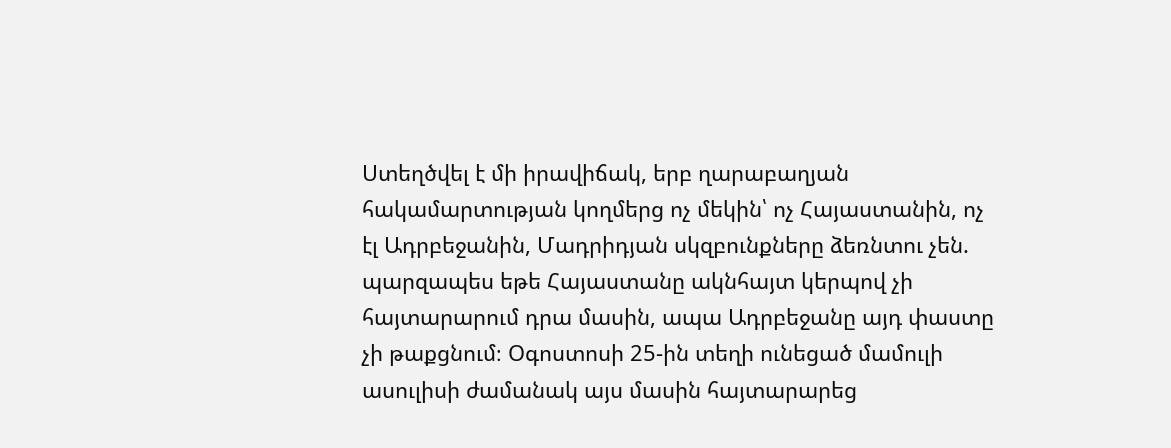Ստեղծվել է մի իրավիճակ, երբ ղարաբաղյան հակամարտության կողմերց ոչ մեկին՝ ոչ Հայաստանին, ոչ էլ Ադրբեջանին, Մադրիդյան սկզբունքները ձեռնտու չեն. պարզապես եթե Հայաստանը ակնհայտ կերպով չի հայտարարում դրա մասին, ապա Ադրբեջանը այդ փաստը չի թաքցնում։ Օգոստոսի 25-ին տեղի ունեցած մամուլի ասուլիսի ժամանակ այս մասին հայտարարեց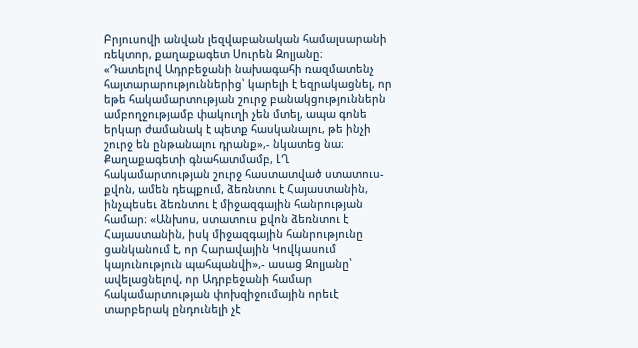Բրյուսովի անվան լեզվաբանական համալսարանի ռեկտոր, քաղաքագետ Սուրեն Զոլյանը։
«Դատելով Ադրբեջանի նախագահի ռազմատենչ հայտարարություններից՝ կարելի է եզրակացնել, որ եթե հակամարտության շուրջ բանակցություններն ամբողջությամբ փակուղի չեն մտել, ապա գոնե երկար ժամանակ է պետք հասկանալու, թե ինչի շուրջ են ընթանալու դրանք»,- նկատեց նա։
Քաղաքագետի գնահատմամբ, ԼՂ հակամարտության շուրջ հաստատված ստատուս-քվոն, ամեն դեպքում, ձեռնտու է Հայաստանին, ինչպեսեւ ձեռնտու է միջազգային հանրության համար։ «Անխոս, ստատուս քվոն ձեռնտու է Հայաստանին, իսկ միջազգային հանրությունը ցանկանում է, որ Հարավային Կովկասում կայունություն պահպանվի»,- ասաց Զոլյանը՝ ավելացնելով, որ Ադրբեջանի համար հակամարտության փոխզիջումային որեւէ տարբերակ ընդունելի չէ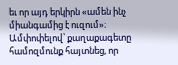եւ որ այդ երկիրն «ամեն ինչ միանգամից է ուզում»։
Ամփոփելով՝ քաղաքագետը համոզմունք հայտնեց, որ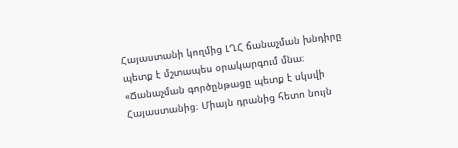Հայաստանի կողմից ԼՂՀ ճանաչման խնդիրը պետք է մշտապես օրակարգում մնա։ «Ճանաչման գործընթացը պետք է սկսվի Հայաստանից։ Միայն դրանից հետո նույն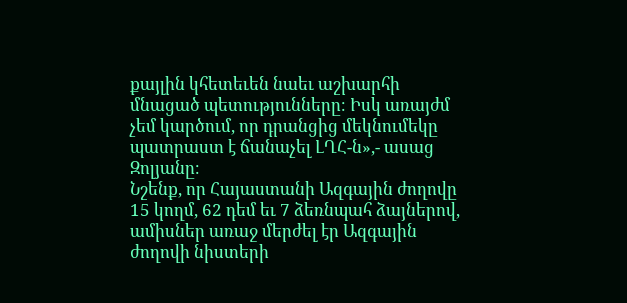քայլին կհետեւեն նաեւ աշխարհի մնացած պետությունները։ Իսկ առայժմ չեմ կարծում, որ դրանցից մեկնումեկը պատրաստ է ճանաչել ԼՂՀ-ն»,- ասաց Զոլյանը։
Նշենք, որ Հայաստանի Ազգային ժողովը 15 կողմ, 62 դեմ եւ 7 ձեռնպահ ձայներով, ամիսներ առաջ մերժել էր Ազգային ժողովի նիստերի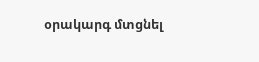օրակարգ մտցնել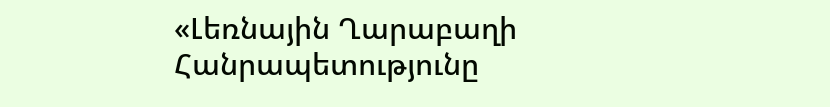«Լեռնային Ղարաբաղի Հանրապետությունը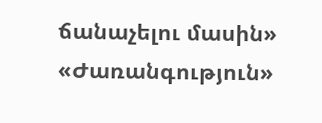ճանաչելու մասին» «Ժառանգություն»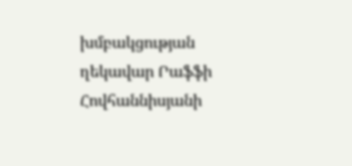խմբակցության ղեկավար Րաֆֆի Հովհաննիսյանի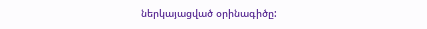ներկայացված օրինագիծը: